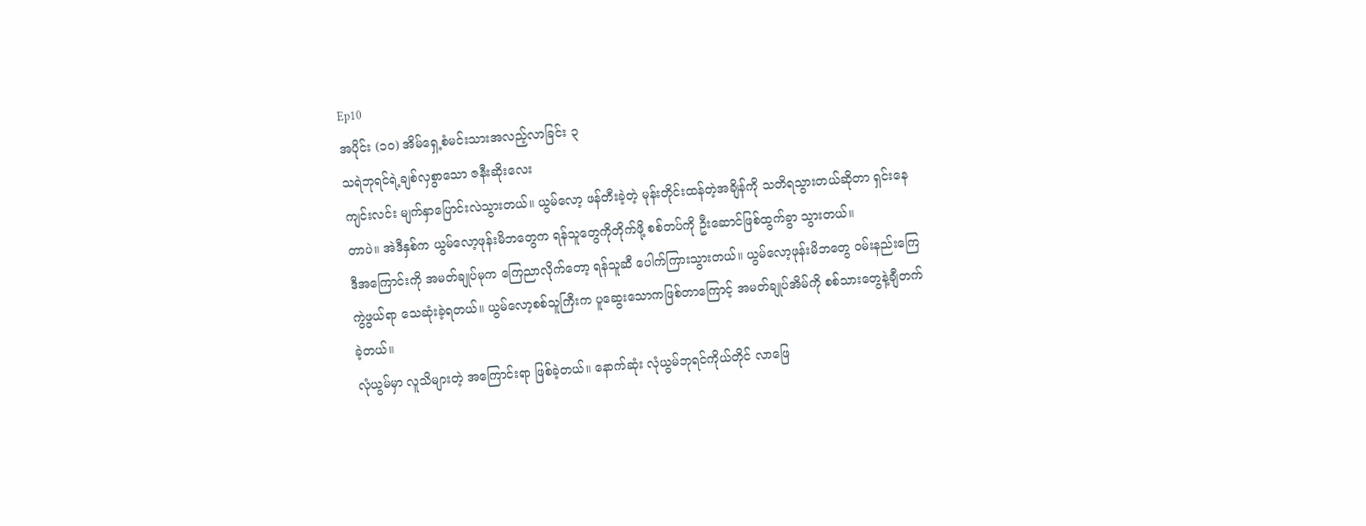Ep10
အပိုင်း (၁၀) အိမ်ရှေ့စံမင်းသားအလည့်လာခြင်း ၃
သရဲဘုရင်ရဲ့ချစ်လှစွာသော ဇနီးဆိုးလေး
ကျင်းလင်း မျက်နှာပြောင်းလဲသွားတယ်။ ယွမ်လော့ ဖန်တီးခဲ့တဲ့ မုန်းတိုင်းထန်တဲ့အချိန်ကို သတိရသွားတယ်ဆိုတာ ရှင်းနေတာပဲ။ အဲဒီနှစ်က ယွမ်လော့ဖုန်းမိဘတွေက ရန်သူတွေကိုတိုက်ဖို့ စစ်တပ်ကို ဦးဆောင်ဖြစ်ထွက်ခွာ သွားတယ်။
ဒီအကြောင်းကို အမတ်ချုပ်မုက ကြေညာလိုက်တော့ ရန်သူဆီ ပေါက်ကြားသွားတယ်။ ယွမ်လော့ဖုန်းမိဘတွေ ဝမ်းနည်းကြေကွဲဖွယ်ရာ သေဆုံးခဲ့ရတယ်။ ယွမ်လော့စစ်သူကြီးက ပူဆွေးသောကဖြစ်တာကြောင့် အမတ်ချုပ်အိမ်ကို စစ်သားတွေနဲ့ချီတက်ခဲ့တယ်။
လုံယွမ်မှာ လူသိများတဲ့ အကြောင်းရာ ဖြစ်ခဲ့တယ်။ နောက်ဆုံး လုံယွမ်ဘုရင်ကိုယ်တိုင် လာဖြေ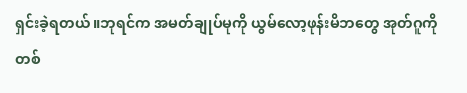ရှင်းခဲ့ရတယ်။ဘုရင်က အမတ်ချုပ်မုကို ယွမ်လော့ဖုန်းမိဘတွေ အုတ်ဂူကို တစ်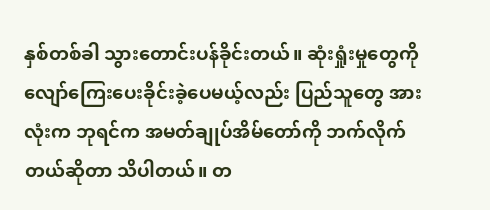နှစ်တစ်ခါ သွားတောင်းပန်ခိုင်းတယ်။ ဆုံးရှုံးမှုတွေကို လျော်ကြေးပေးခိုင်းခဲ့ပေမယ့်လည်း ပြည်သူတွေ အားလုံးက ဘုရင်က အမတ်ချုပ်အိမ်တော်ကို ဘက်လိုက်တယ်ဆိုတာ သိပါတယ်။ တ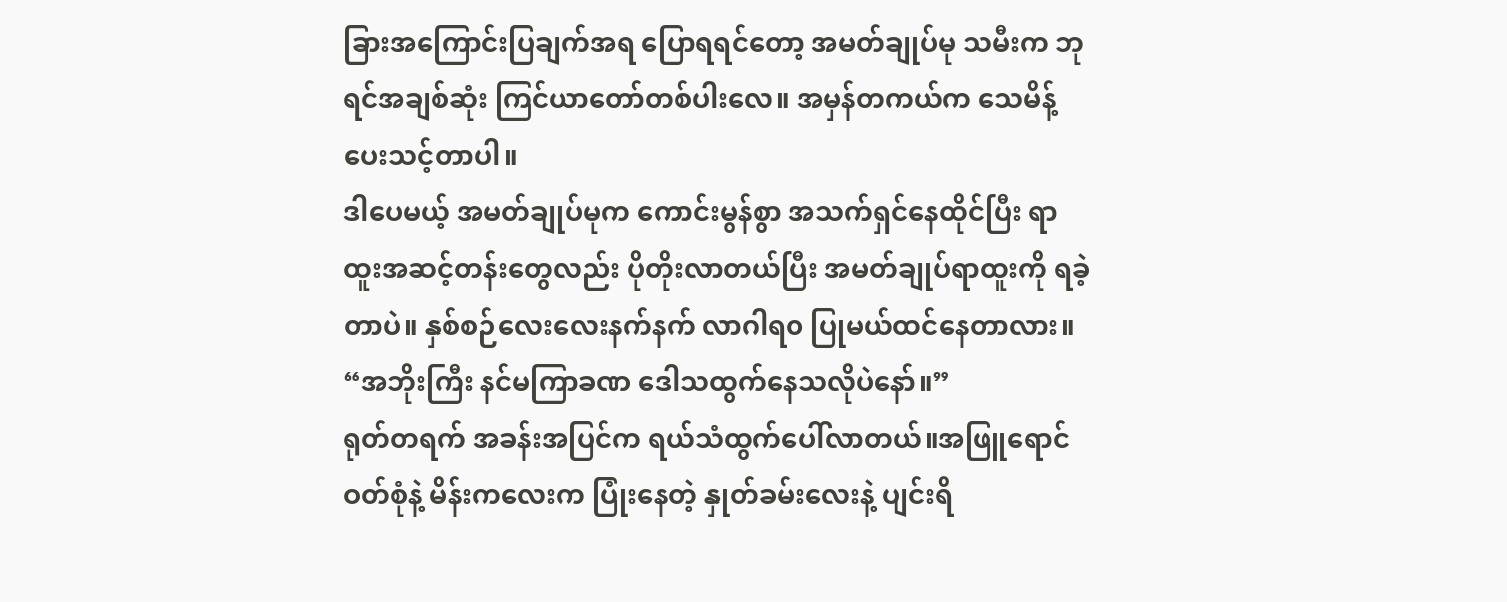ခြားအကြောင်းပြချက်အရ ပြောရရင်တော့ အမတ်ချုပ်မု သမီးက ဘုရင်အချစ်ဆုံး ကြင်ယာတော်တစ်ပါးလေ။ အမှန်တကယ်က သေမိန့်ပေးသင့်တာပါ။
ဒါပေမယ့် အမတ်ချုပ်မုက ကောင်းမွန်စွာ အသက်ရှင်နေထိုင်ပြီး ရာထူးအဆင့်တန်းတွေလည်း ပိုတိုးလာတယ်ပြီး အမတ်ချုပ်ရာထူးကို ရခဲ့တာပဲ။ နှစ်စဉ်လေးလေးနက်နက် လာဂါရ၀ ပြုမယ်ထင်နေတာလား။
“အဘိုးကြီး နင်မကြာခဏ ဒေါသထွက်နေသလိုပဲနော်။”
ရုတ်တရက် အခန်းအပြင်က ရယ်သံထွက်ပေါ်လာတယ်။အဖြူရောင်ဝတ်စုံနဲ့ မိန်းကလေးက ပြုံးနေတဲ့ နှုတ်ခမ်းလေးနဲ့ ပျင်းရိ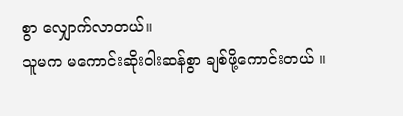စွာ လျှောက်လာတယ်။
သူမက မကောင်းဆိုးဝါးဆန်စွာ ချစ်ဖို့ကောင်းတယ် ။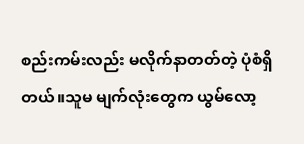စည်းကမ်းလည်း မလိုက်နာတတ်တဲ့ ပုံစံရှိတယ်။သူမ မျက်လုံးတွေက ယွမ်လော့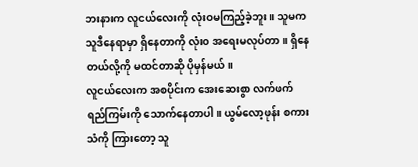ဘးနားက လူငယ်လေးကို လုံးဝမကြည့်ခဲ့ဘူး။ သူမက သူဒီနေရာမှာ ရှိနေတာကို လုံး၀ အရေးမလုပ်တာ။ ရှိနေတယ်လို့ကို မထင်တာဆို ပိုမှန်မယ်။
လူငယ်လေးက အစပိုင်းက အေးဆေးစွာ လက်ဖက်ရည်ကြမ်းကို သောက်နေတာပါ။ ယွမ်လော့ဖုန်း စကားသံကို ကြားတော့ သူ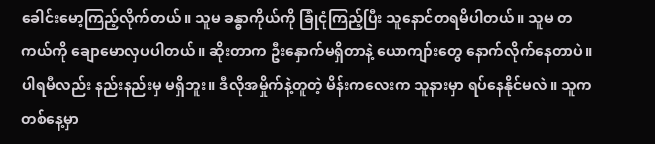ခေါင်းမော့ကြည့်လိုက်တယ်။ သူမ ခန္ဓာကိုယ်ကို ခြုံငုံကြည့်ပြီး သူနောင်တရမိပါတယ်။ သူမ တကယ်ကို ချောမောလှပပါတယ်။ ဆိုးတာက ဦးနှောက်မရှိတာနဲ့ ယောကျာ်းတွေ နောက်လိုက်နေတာပဲ။ ပါရမီလည်း နည်းနည်းမှ မရှိဘူး။ ဒီလိုအမှိုက်နဲ့တူတဲ့ မိန်းကလေးက သူနားမှာ ရပ်နေနိုင်မလဲ။ သူက တစ်နေ့မှာ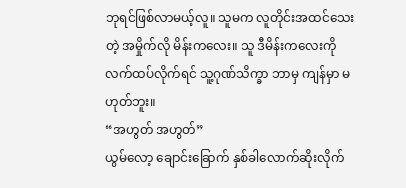ဘုရင်ဖြစ်လာမယ့်လူ။ သူမက လူတိုင်းအထင်သေးတဲ့ အမှိုက်လို မိန်းကလေး။ သူ ဒီမိန်းကလေးကို လက်ထပ်လိုက်ရင် သူ့ဂုဏ်သိက္ခာ ဘာမှ ကျန်မှာ မဟုတ်ဘူး။
“အဟွတ် အဟွတ်”
ယွမ်လော့ ချောင်းခြောက် နှစ်ခါလောက်ဆိုးလိုက်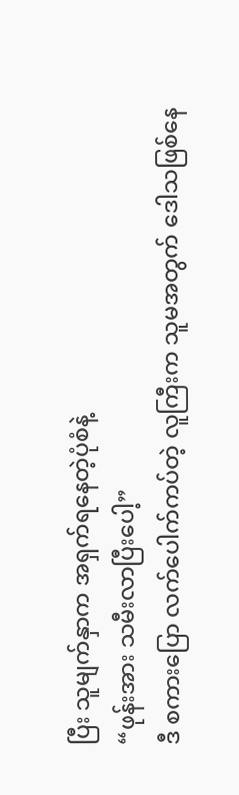ပြီး သူမျက်နှာက အရှက်ရနေတဲ့ပုံစံနဲ့
“ဖုန်းအား သမီးလာပြီးပေါ့”
ဒီ စကားပြော လက်ပေါက်ကပ်တဲ့ လူကြီးက သူမအတွက် ဒေါသဖြစ်နေ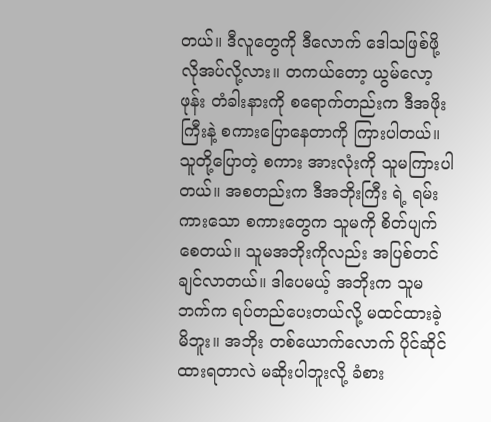တယ်။ ဒီလူတွေကို ဒီလောက် ဒေါသဖြစ်ဖို့ လိုအပ်လို့လား။ တကယ်တော့ ယွမ်လော့ဖုန်း တံခါးနားကို စရောက်တည်းက ဒီအဖိုးကြီးနဲ့ စကားပြောနေတာကို ကြားပါတယ်။ သူတို့ပြောတဲ့ စကား အားလုံးကို သူမကြားပါတယ်။ အစတည်းက ဒီအဘိုးကြီး ရဲ့ ရမ်းကားသော စကားတွေက သူမကို စိတ်ပျက်စေတယ်။ သူမအဘိုးကိုလည်း အပြစ်တင်ချင်လာတယ်။ ဒါပေမယ့် အဘိုးက သူမဘက်က ရပ်တည်ပေးတယ်လို့ မထင်ထားခဲ့မိဘူး။ အဘိုး တစ်ယောက်လောက် ပိုင်ဆိုင်ထားရတာလဲ မဆိုးပါဘူးလို့ ခံစား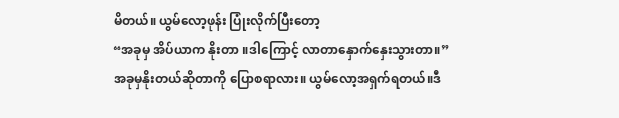မိတယ်။ ယွမ်လော့ဖုန်း ပြုံးလိုက်ပြီးတော့
“အခုမှ အိပ်ယာက နိုးတာ ။ဒါကြောင့် လာတာနှောက်နှေးသွားတာ။”
အခုမှနိုးတယ်ဆိုတာကို ပြောစရာလား။ ယွမ်လော့အရှက်ရတယ်။ဒီ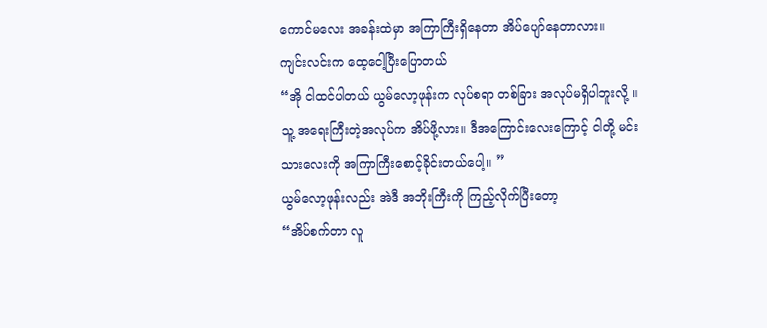ကောင်မလေး အခန်းထဲမှာ အကြာကြီးရှိနေတာ အိပ်ပျော်နေတာလား။
ကျင်းလင်းက ထေ့ငေါ့ပြီးပြောတယ်
“အို ငါထင်ပါတယ် ယွမ်လော့ဖုန်းက လုပ်စရာ တစ်ခြား အလုပ်မရှိပါဘူးလို့ ။ သူ့ အရေးကြီးတဲ့အလုပ်က အိပ်ဖို့လား။ ဒီအကြောင်းလေးကြောင့် ငါတို့ မင်းသားလေးကို အကြာကြီးစောင့်ခိုင်းတယ်ပေါ့။ ”
ယွမ်လော့ဖုန်းလည်း အဲဒီ အဘိုးကြီးကို ကြည့်လိုက်ပြီးတော့
“အိပ်စက်တာ လူ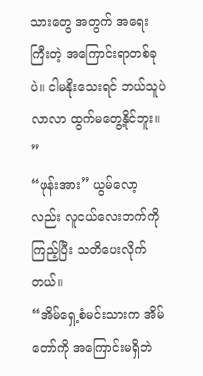သားတွေ အတွက် အရေးကြီးတဲ့ အကြောင်းရာတစ်ခုပဲ။ ငါမနိုးသေးရင် ဘယ်သူပဲလာလာ ထွက်မတွေ့နိုင်ဘူး။ ”
“ဖုန်းအား” ယွမ်လော့လည်း လူငယ်လေးဘက်ကို ကြည့်ပြီး သတိပေးလိုက်တယ်။
“အိမ်ရှေ့စံမင်းသားက အိမ်တော်ကို အကြောင်းမရှိဘဲ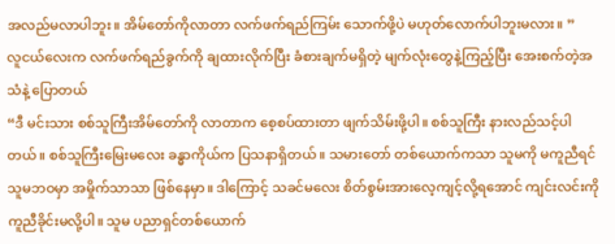အလည်မလာပါဘူး။ အိမ်တော်ကိုလာတာ လက်ဖက်ရည်ကြမ်း သောက်ဖို့ပဲ မဟုတ်လောက်ပါဘူးမလား။ ”
လူငယ်လေးက လက်ဖက်ရည်ခွက်ကို ချထားလိုက်ပြီး ခံစားချက်မရှိတဲ့ မျက်လုံးတွေနဲ့ကြည့်ပြီး အေးစက်တဲ့အသံနဲ့ ပြောတယ်
“ဒီ မင်းသား စစ်သူကြီးအိမ်တော်ကို လာတာက စေ့စပ်ထားတာ ဖျက်သိမ်းဖို့ပါ။ စစ်သူကြီး နားလည်သင့်ပါတယ်။ စစ်သူကြီးမြေးမလေး ခန္ဓာကိုယ်က ပြသနာရှိတယ်။ သမားတော် တစ်ယောက်ကသာ သူမကို မကူညီရင် သူမဘဝမှာ အမှိုက်သာသာ ဖြစ်နေမှာ။ ဒါကြောင့် သခင်မလေး စိတ်စွမ်းအားလေ့ကျင့်လို့ရအောင် ကျင်းလင်းကို ကူညီခိုင်းမလို့ပါ။ သူမ ပညာရှင်တစ်ယောက်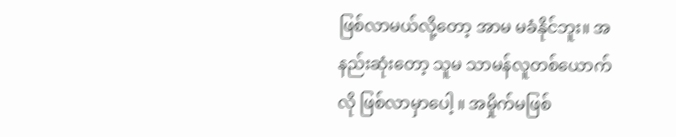ဖြစ်လာမယ်လို့တော့ အာမ မခံနိုင်ဘူး။ အနည်းဆုံးတော့ သူမ သာမန်လူတစ်ယောက်လို ဖြစ်လာမှာပေါ့ ။ အမှိုက်မဖြစ်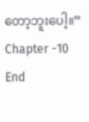တော့ဘူးပေါ့။”
Chapter -10
End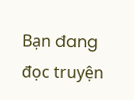Bạn đang đọc truyện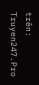trên: Truyen247.Pro